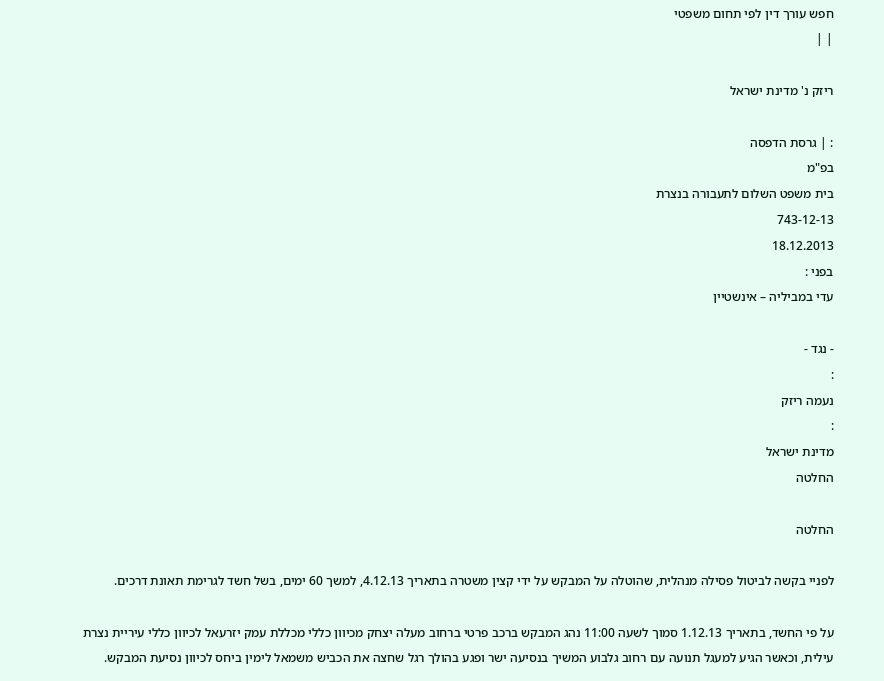חפש עורך דין לפי תחום משפטי
| |

ריזק נ' מדינת ישראל

: | גרסת הדפסה
בפ"מ
בית משפט השלום לתעבורה בנצרת
743-12-13
18.12.2013
בפני :
עדי במביליה – אינשטיין

- נגד -
:
נעמה ריזק
:
מדינת ישראל
החלטה

החלטה

לפניי בקשה לביטול פסילה מנהלית, שהוטלה על המבקש על ידי קצין משטרה בתאריך 4.12.13, למשך 60 ימים, בשל חשד לגרימת תאונת דרכים.

על פי החשד, בתאריך 1.12.13 סמוך לשעה 11:00 נהג המבקש ברכב פרטי ברחוב מעלה יצחק מכיוון כללי מכללת עמק יזרעאל לכיוון כללי עיריית נצרת עילית, וכאשר הגיע למעגל תנועה עם רחוב גלבוע המשיך בנסיעה ישר ופגע בהולך רגל שחצה את הכביש משמאל לימין ביחס לכיוון נסיעת המבקש.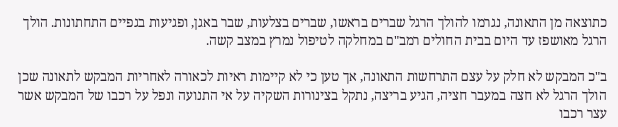כתוצאה מן התאונה, נגרמו להולך הרגל שברים בראשו, שברים בצלעות, שבר באגן, ופגיעות בגפיים התחתונות. הולך הרגל מאושפז עד היום בבית החולים רמב"ם במחלקה לטיפול נמרץ במצב קשה.

ב"כ המבקש לא חלק על עצם התרחשות התאונה, אך טען כי לא קיימות ראיות לכאורה לאחריות המבקש לתאונה שכן הולך הרגל לא חצה במעבר חציה, הגיע בריצה, נתקל בצינורות השקיה על אי התנועה ונפל על רכבו של המבקש אשר עצר רכבו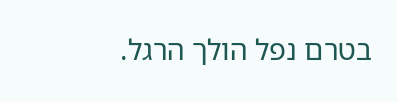בטרם נפל הולך הרגל.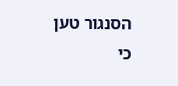הסנגור טען כי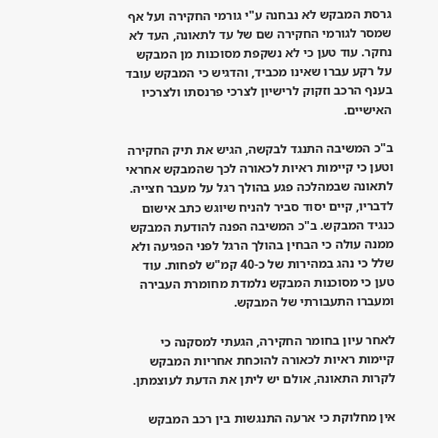גרסת המבקש לא נבחנה ע"י גורמי החקירה ועל אף שמסר לגורמי החקירה שם של עד לתאונה, העד לא נחקר. עוד טען כי לא נשקפת מסוכנות מן המבקש על רקע עברו שאינו מכביד, והדגיש כי המבקש עובד בענף הרכב וזקוק לרישיון לצרכי פרנסתו ולצרכיו האישיים.

ב"כ המשיבה התנגד לבקשה, הגיש את תיק החקירה וטען כי קיימות ראיות לכאורה לכך שהמבקש אחראי לתאונה שבמהלכה פגע בהולך רגל על מעבר חצייה. לדבריו, קיים יסוד סביר להניח שיוגש כתב אישום כנגיד המבקש. ב"כ המשיבה הפנה להודעת המבקש ממנה עולה כי הבחין בהולך הרגל לפני הפגיעה ולא שלל כי נהג במהירות של כ-40 קמ"ש לפחות. עוד טען כי מסוכנות המבקש נלמדת מחומרת העבירה ומעברו התעבורתי של המבקש.

לאחר עיון בחומר החקירה, הגעתי למסקנה כי קיימות ראיות לכאורה להוכחת אחריות המבקש לקרות התאונה, אולם יש ליתן את הדעת לעוצמתן.

אין מחלוקת כי ארעה התנגשות בין רכב המבקש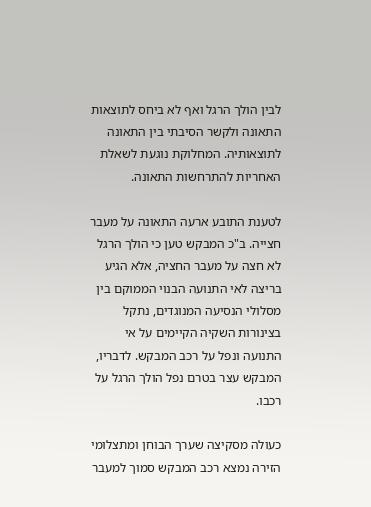לבין הולך הרגל ואף לא ביחס לתוצאות התאונה ולקשר הסיבתי בין התאונה לתוצאותיה. המחלוקת נוגעת לשאלת האחריות להתרחשות התאונה.

לטענת התובע ארעה התאונה על מעבר חצייה. ב"כ המבקש טען כי הולך הרגל לא חצה על מעבר החציה, אלא הגיע בריצה לאי התנועה הבנוי הממוקם בין מסלולי הנסיעה המנוגדים, נתקל בצינורות השקיה הקיימים על אי התנועה ונפל על רכב המבקש. לדבריו, המבקש עצר בטרם נפל הולך הרגל על רכבו.

כעולה מסקיצה שערך הבוחן ומתצלומי הזירה נמצא רכב המבקש סמוך למעבר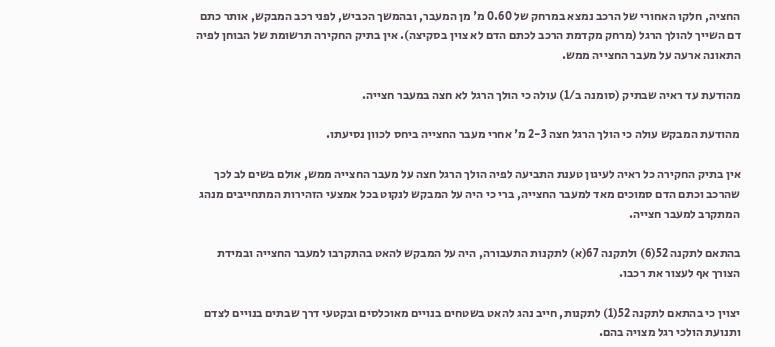החציה, חלקו האחורי של הרכב נמצא במרחק של 0.60 מ' מן המעבר, ובהמשך הכביש, לפני רכב המבקש, אותר כתם דם השייך להולך הרגל (מרחק מקדמת הרכב לכתם הדם לא צוין בסקיצה). אין בתיק החקירה תרשומת של הבוחן לפיה התאונה ארעה על מעבר החצייה ממש.

מהודעת עד ראיה שבתיק (סומנה ב/1) עולה כי הולך הרגל לא חצה במעבר חצייה.

מהודעת המבקש עולה כי הולך הרגל חצה 2-3 מ' אחרי מעבר החצייה ביחס לכוון נסיעתו.

אין בתיק החקירה כל ראיה לעיגון טענת התביעה לפיה הולך הרגל חצה על מעבר החצייה ממש, אולם בשים לב לכך שהרכב וכתם הדם סמוכים מאד למעבר החצייה, ברי כי היה על המבקש לנקוט בכל אמצעי הזהירות המתחייבים מנהג המתקרב למעבר חצייה.

בהתאם לתקנה 52(6) ולתקנה 67(א) לתקנות התעבורה, היה על המבקש להאט בהתקרבו למעבר החצייה ובמידת הצורך אף לעצור את רכבו.

יצוין כי בהתאם לתקנה 52(1) לתקנות, חייב נהג להאט בשטחים בנויים מאוכלסים ובקטעי דרך שבתים בנויים לצדם ותנועת הולכי רגל מצויה בהם.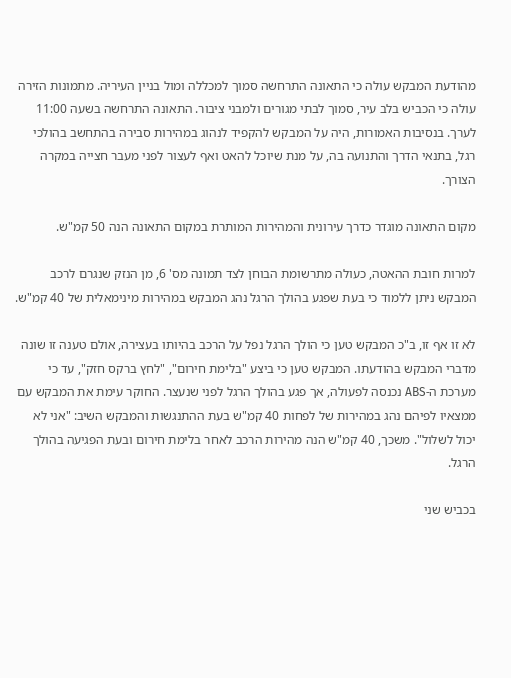מהודעת המבקש עולה כי התאונה התרחשה סמוך למכללה ומול בניין העיריה. מתמונות הזירה עולה כי הכביש בלב עיר, סמוך לבתי מגורים ולמבני ציבור. התאונה התרחשה בשעה 11:00 לערך. בנסיבות האמורות, היה על המבקש להקפיד לנהוג במהירות סבירה בהתחשב בהולכי רגל, בתנאי הדרך והתנועה בה, על מנת שיוכל להאט ואף לעצור לפני מעבר חצייה במקרה הצורך.

מקום התאונה מוגדר כדרך עירונית והמהירות המותרת במקום התאונה הנה 50 קמ"ש.

למרות חובת ההאטה, כעולה מתרשומת הבוחן לצד תמונה מס' 6, מן הנזק שנגרם לרכב המבקש ניתן ללמוד כי בעת שפגע בהולך הרגל נהג המבקש במהירות מינימאלית של 40 קמ"ש.

לא זו אף זו, ב"כ המבקש טען כי הולך הרגל נפל על הרכב בהיותו בעצירה, אולם טענה זו שונה מדברי המבקש בהודעתו. המבקש טען כי ביצע "בלימת חירום", "לחץ ברקס חזק", עד כי מערכת ה-ABS נכנסה לפעולה, אך פגע בהולך הרגל לפני שנעצר. החוקר עימת את המבקש עם ממצאיו לפיהם נהג במהירות של לפחות 40 קמ"ש בעת ההתנגשות והמבקש השיב: "אני לא יכול לשלול". משכך, 40 קמ"ש הנה מהירות הרכב לאחר בלימת חירום ובעת הפגיעה בהולך הרגל.

בכביש שני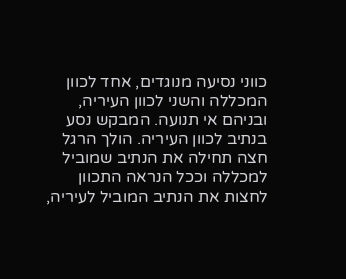כווני נסיעה מנוגדים, אחד לכוון המכללה והשני לכוון העיריה, ובניהם אי תנועה. המבקש נסע בנתיב לכוון העיריה. הולך הרגל חצה תחילה את הנתיב שמוביל למכללה וככל הנראה התכוון לחצות את הנתיב המוביל לעיריה,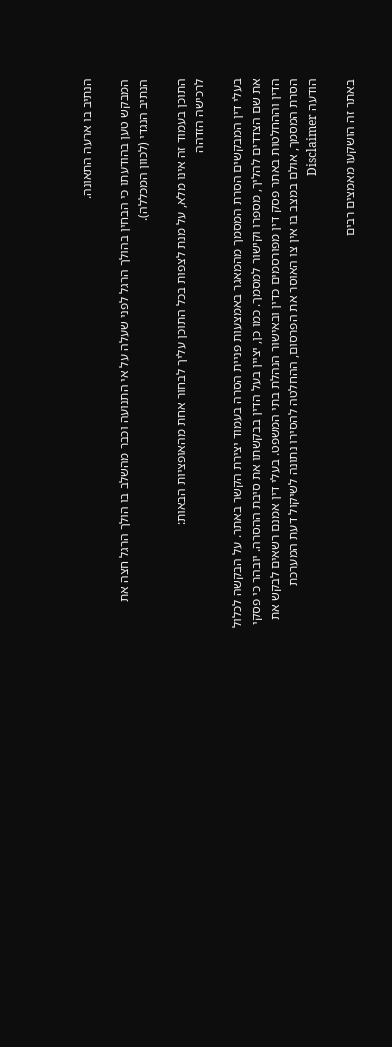הנתיב בו ארעה התאונה.

המבקש טען בהודעתו כי הבחין בהולך הרגל לפני שעלה על אי התנועה וכבר מהשלב בו הולך הרגל חצה את הנתיב הנגדי (לכוון המכללה).

התוכן בעמוד זה אינו מלא, על מנת לצפות בכל התוכן עליך לבחור אחת מהאופציות הבאות:
לרכישה הזדהה

בעלי דין המבקשים הסרת המסמך מהמאגר באמצעות פניית הסרה בעמוד יצירת הקשר באתר. על הבקשה לכלול את שם הצדדים להליך, מספרו וקישור למסמך. כמו כן, יציין בעל הדין בבקשתו את סיבת ההסרה. יובהר כי פסקי הדין וההחלטות באתר פסק דין מפורסמים כדין ובאישור הנהלת בתי המשפט. בעלי דין אמנם רשאים לבקש את הסרת המסמך, אולם במצב בו אין צו האוסר את הפרסום, ההחלטה להסירו נתונה לשיקול דעת המערכת
הודעה Disclaimer

באתר זה הושקעו מאמצים רבים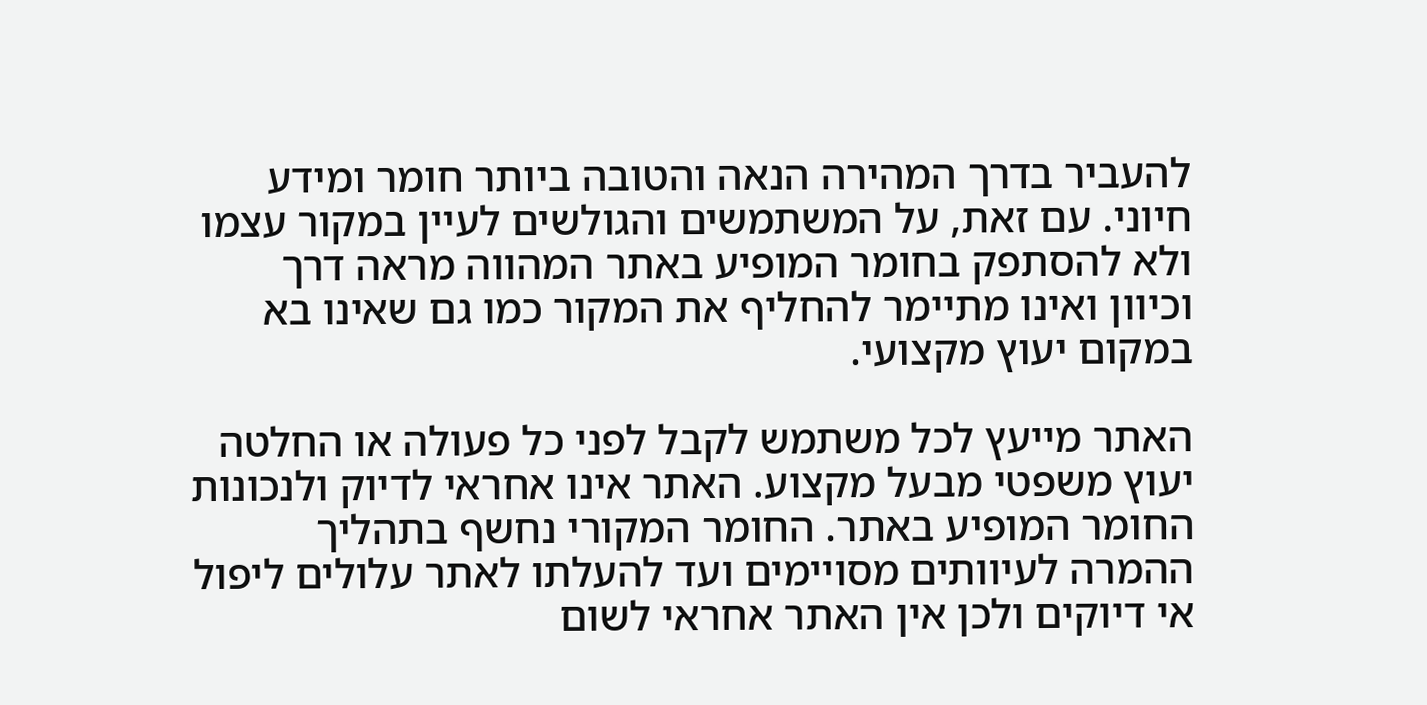להעביר בדרך המהירה הנאה והטובה ביותר חומר ומידע חיוני. עם זאת, על המשתמשים והגולשים לעיין במקור עצמו ולא להסתפק בחומר המופיע באתר המהווה מראה דרך וכיוון ואינו מתיימר להחליף את המקור כמו גם שאינו בא במקום יעוץ מקצועי.

האתר מייעץ לכל משתמש לקבל לפני כל פעולה או החלטה יעוץ משפטי מבעל מקצוע. האתר אינו אחראי לדיוק ולנכונות החומר המופיע באתר. החומר המקורי נחשף בתהליך ההמרה לעיוותים מסויימים ועד להעלתו לאתר עלולים ליפול אי דיוקים ולכן אין האתר אחראי לשום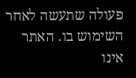פעולה שתעשה לאחר השימוש בו. האתר אינו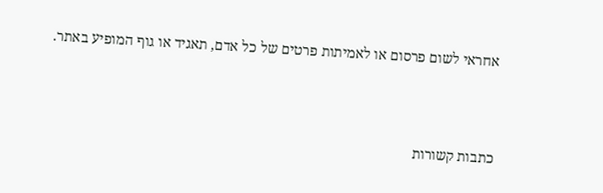אחראי לשום פרסום או לאמיתות פרטים של כל אדם, תאגיד או גוף המופיע באתר.




כתבות קשורות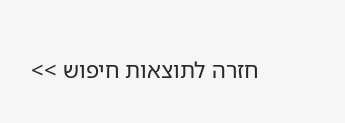חזרה לתוצאות חיפוש >>